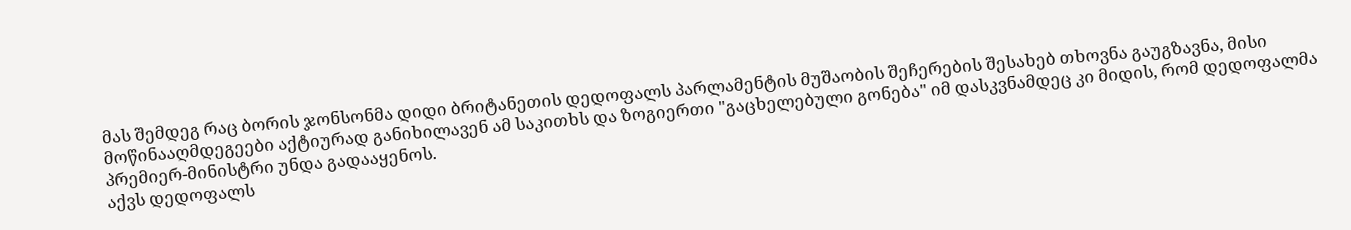მას შემდეგ რაც ბორის ჯონსონმა დიდი ბრიტანეთის დედოფალს პარლამენტის მუშაობის შეჩერების შესახებ თხოვნა გაუგზავნა, მისი მოწინააღმდეგეები აქტიურად განიხილავენ ამ საკითხს და ზოგიერთი "გაცხელებული გონება" იმ დასკვნამდეც კი მიდის, რომ დედოფალმა პრემიერ-მინისტრი უნდა გადააყენოს.
აქვს დედოფალს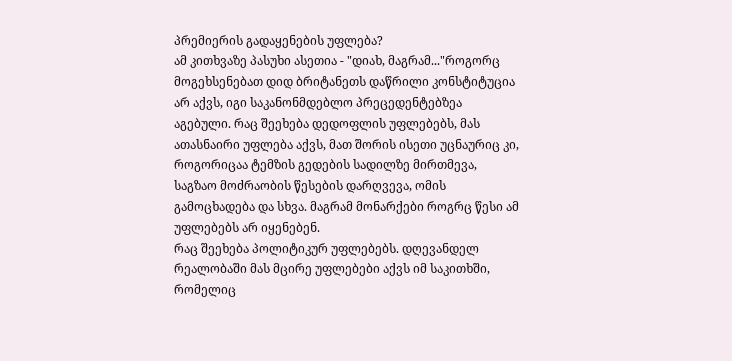პრემიერის გადაყენების უფლება?
ამ კითხვაზე პასუხი ასეთია - "დიახ, მაგრამ..."როგორც მოგეხსენებათ დიდ ბრიტანეთს დაწრილი კონსტიტუცია არ აქვს, იგი საკანონმდებლო პრეცედენტებზეა აგებული. რაც შეეხება დედოფლის უფლებებს, მას ათასნაირი უფლება აქვს, მათ შორის ისეთი უცნაურიც კი, როგორიცაა ტემზის გედების სადილზე მირთმევა, საგზაო მოძრაობის წესების დარღვევა, ომის გამოცხადება და სხვა. მაგრამ მონარქები როგრც წესი ამ უფლებებს არ იყენებენ.
რაც შეეხება პოლიტიკურ უფლებებს. დღევანდელ რეალობაში მას მცირე უფლებები აქვს იმ საკითხში, რომელიც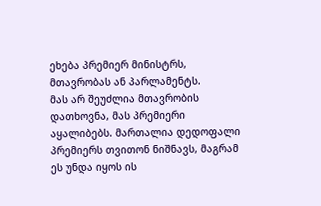ეხება პრემიერ მინისტრს, მთავრობას ან პარლამენტს.
მას არ შეუძლია მთავრობის დათხოვნა, მას პრემიერი აყალიბებს. მართალია დედოფალი პრემიერს თვითონ ნიშნავს, მაგრამ ეს უნდა იყოს ის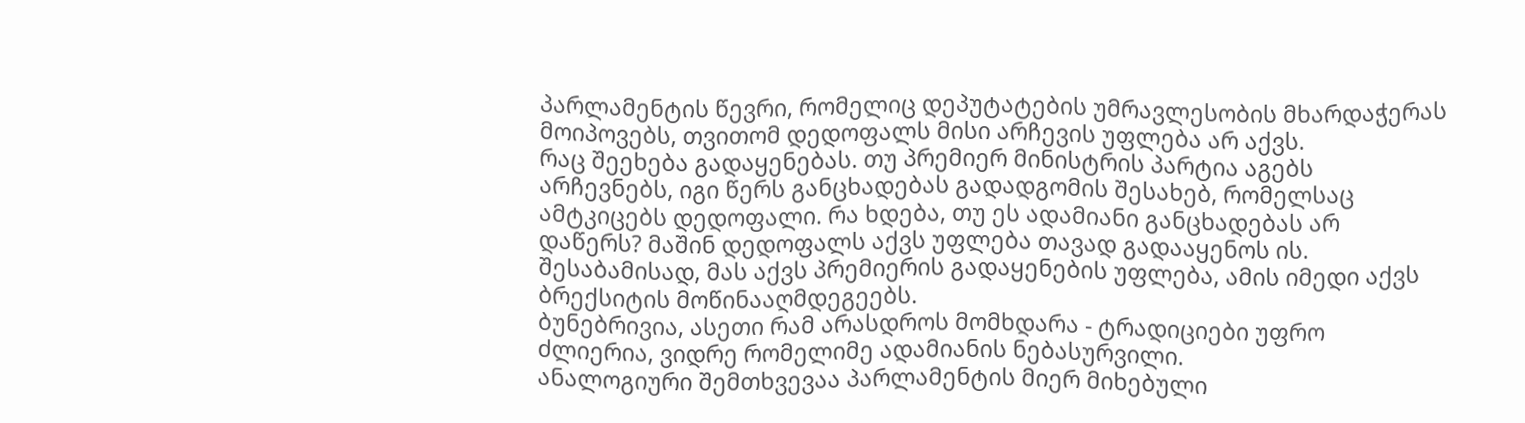პარლამენტის წევრი, რომელიც დეპუტატების უმრავლესობის მხარდაჭერას მოიპოვებს, თვითომ დედოფალს მისი არჩევის უფლება არ აქვს.
რაც შეეხება გადაყენებას. თუ პრემიერ მინისტრის პარტია აგებს არჩევნებს, იგი წერს განცხადებას გადადგომის შესახებ, რომელსაც ამტკიცებს დედოფალი. რა ხდება, თუ ეს ადამიანი განცხადებას არ დაწერს? მაშინ დედოფალს აქვს უფლება თავად გადააყენოს ის. შესაბამისად, მას აქვს პრემიერის გადაყენების უფლება, ამის იმედი აქვს ბრექსიტის მოწინააღმდეგეებს.
ბუნებრივია, ასეთი რამ არასდროს მომხდარა - ტრადიციები უფრო ძლიერია, ვიდრე რომელიმე ადამიანის ნებასურვილი.
ანალოგიური შემთხვევაა პარლამენტის მიერ მიხებული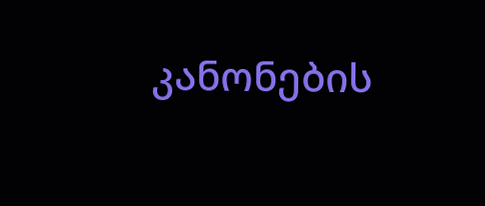კანონების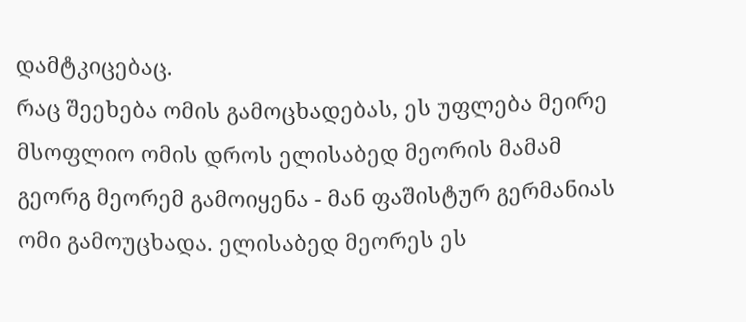დამტკიცებაც.
რაც შეეხება ომის გამოცხადებას, ეს უფლება მეირე მსოფლიო ომის დროს ელისაბედ მეორის მამამ გეორგ მეორემ გამოიყენა - მან ფაშისტურ გერმანიას ომი გამოუცხადა. ელისაბედ მეორეს ეს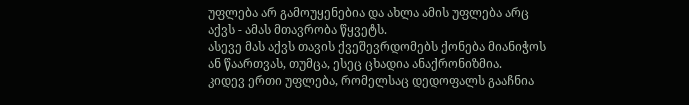უფლება არ გამოუყენებია და ახლა ამის უფლება არც აქვს - ამას მთავრობა წყვეტს.
ასევე მას აქვს თავის ქვეშევრდომებს ქონება მიანიჭოს ან წაართვას, თუმცა, ესეც ცხადია ანაქრონიზმია.
კიდევ ერთი უფლება, რომელსაც დედოფალს გააჩნია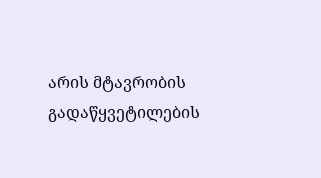არის მტავრობის გადაწყვეტილების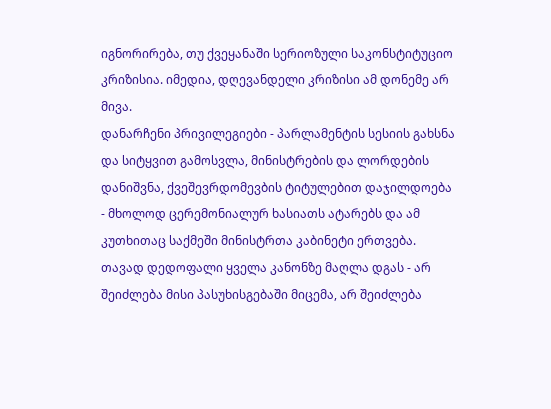იგნორირება, თუ ქვეყანაში სერიოზული საკონსტიტუციო კრიზისია. იმედია, დღევანდელი კრიზისი ამ დონემე არ მივა.
დანარჩენი პრივილეგიები - პარლამენტის სესიის გახსნა და სიტყვით გამოსვლა, მინისტრების და ლორდების დანიშვნა, ქვეშევრდომევბის ტიტულებით დაჯილდოება - მხოლოდ ცერემონიალურ ხასიათს ატარებს და ამ კუთხითაც საქმეში მინისტრთა კაბინეტი ერთვება.
თავად დედოფალი ყველა კანონზე მაღლა დგას - არ შეიძლება მისი პასუხისგებაში მიცემა, არ შეიძლება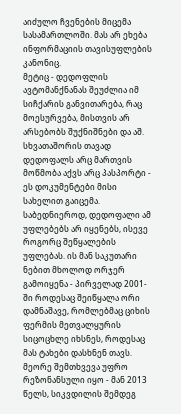აიძულო ჩვენების მიცემა სასამართლოში. მას არ ეხება ინფორმაციის თავისუფლების კანონიც.
მეტიც - დედოფლის ავტომანქნანას შეუძლია იმ სიჩქარის განვითარება, რაც მოესურვება, მისთვის არ არსებობს შუქნიშნები და აშ. სხვათაშორის თავად დედოფალს არც მართვის მოწმობა აქვს არც პასპორტი - ეს დოკუმენტები მისი სახელით გაიცემა.
საბედნიეროდ, დედოფალი ამ უფლებებს არ იყენებს, ისევე როგორც შეწყალების უფლებას. ის მან საკუთარი ნებით მხოლოდ ორჯერ გამოიყენა - პირველად 2001-ში როდესაც შეიწყალა ორი დამნაშავე, რომლებმაც ციხის ფერმის მეთვალყურის სიცოცხლე იხსნეს, როდესაც მას ტახები დასხნენ თავს.
მეორე შემთხვევა უფრო რეზონანსული იყო - მან 2013 წელს, სიკვდილის შემდეგ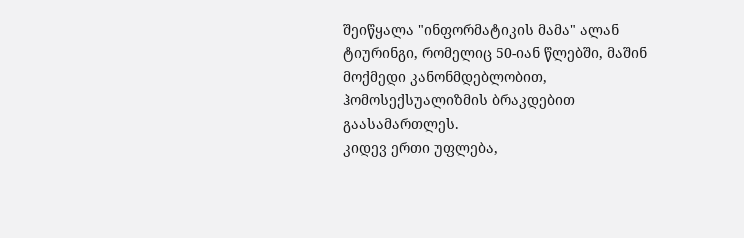შეიწყალა "ინფორმატიკის მამა" ალან ტიურინგი, რომელიც 50-იან წლებში, მაშინ მოქმედი კანონმდებლობით, ჰომოსექსუალიზმის ბრაკდებით გაასამართლეს.
კიდევ ერთი უფლება,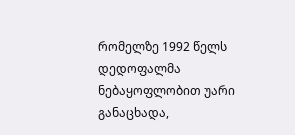რომელზე 1992 წელს დედოფალმა ნებაყოფლობით უარი განაცხადა,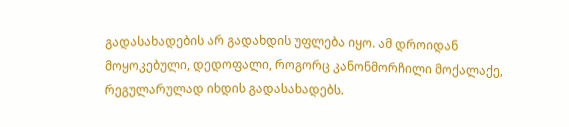გადასახადების არ გადახდის უფლება იყო. ამ დროიდან მოყოკებული, დედოფალი, როგორც კანონმორჩილი მოქალაქე, რეგულარულად იხდის გადასახადებს.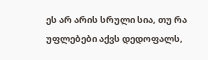ეს არ არის სრული სია, თუ რა უფლებები აქვს დედოფალს,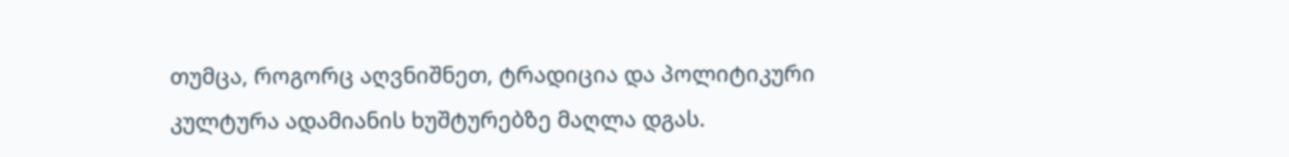თუმცა, როგორც აღვნიშნეთ, ტრადიცია და პოლიტიკური კულტურა ადამიანის ხუშტურებზე მაღლა დგას.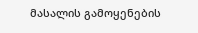მასალის გამოყენების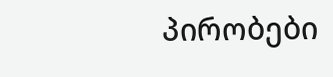პირობები